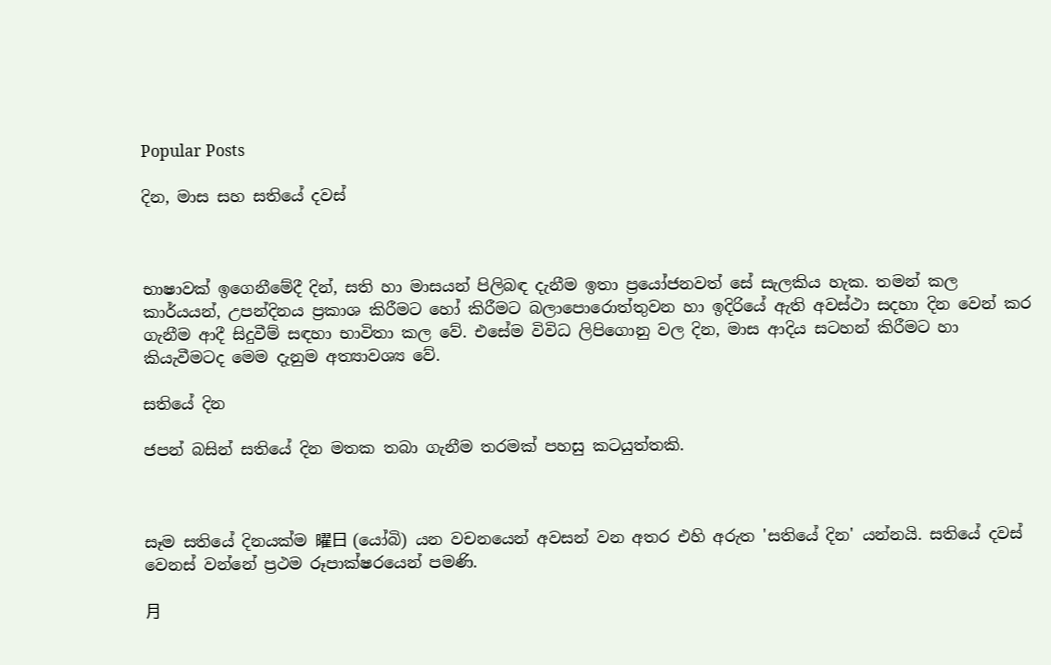Popular Posts

දින, මාස සහ සතියේ දවස්



භාෂාවක් ඉගෙනීමේදී දින්, සති හා මාසයන් පිලිබඳ දැනීම ඉතා ප්‍රයෝජනවත් සේ සැලකිය හැක. තමන් කල කාර්යයන්, උපන්දිනය ප්‍රකාශ කිරීමට හෝ කිරීමට බලාපොරොත්තුවන හා ඉදිරියේ ඇති අවස්ථා සදහා දින වෙන් කර ගැනීම ආදී සිදුවීම් සඳහා භාවිතා කල වේ. එසේම විවිධ ලිපිගොනු වල දින, මාස ආදිය සටහන් කිරීමට හා කියැවීමටද මෙම දැනුම අත්‍යාවශ්‍ය වේ.

සතියේ දින

ජපන් බසින් සතියේ දින මතක තබා ගැනීම තරමක් පහසු කටයුත්තකි.



සෑම සතියේ දිනයක්ම 曜日 (යෝබි) යන වචනයෙන් අවසන් වන අතර එහි අරුත 'සතියේ දින' යන්නයි. සතියේ දවස් වෙනස් වන්නේ ප්‍රථම රූපාක්ෂරයෙන් පමණි.

月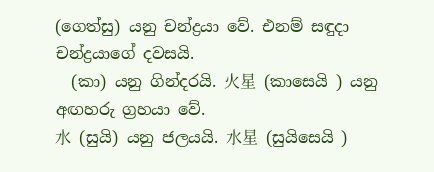(ගෙත්සු) යනු චන්ද්‍රයා වේ. එනම් සඳුදා චන්ද්‍රයාගේ දවසයි.
  (කා) යනු ගින්දරයි. 火星  (කාසෙයි ) යනු අඟහරු ග්‍රහයා වේ.
水  (සුයි) යනු ජලයයි. 水星  (සුයිසෙයි )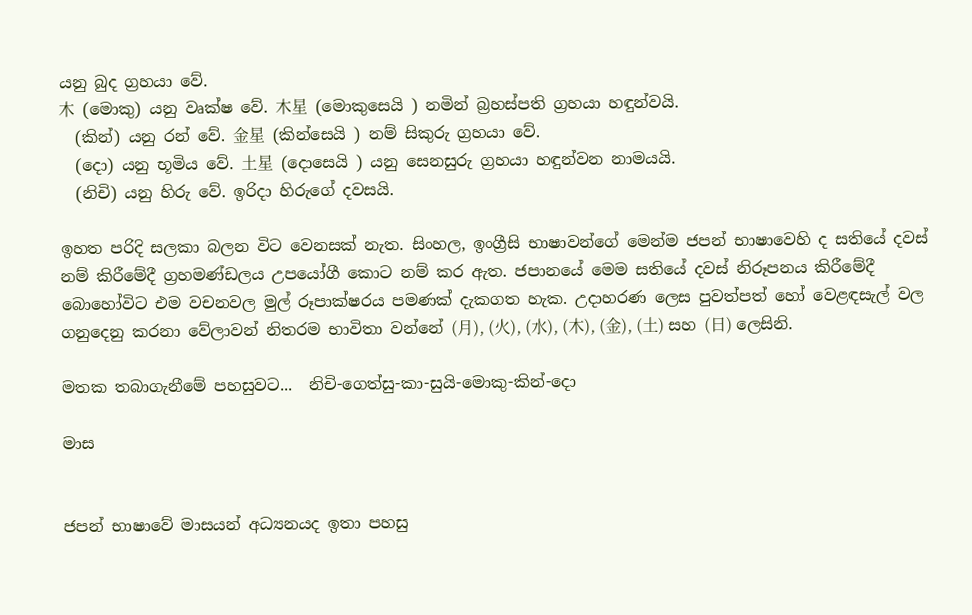යනු බුද ග්‍රහයා වේ.
木  (මොකු) යනු වෘක්ෂ වේ. 木星  (මොකුසෙයි ) නමින් බ්‍රහස්පති ග්‍රහයා හඳුන්වයි.
  (කින්) යනු රන් වේ. 金星  (කින්සෙයි ) නම් සිකුරු ග්‍රහයා වේ.
  (දො) යනු භූමිය වේ. 土星  (දොසෙයි ) යනු සෙනසුරු ග්‍රහයා හඳුන්වන නාමයයි.
  (නිචි) යනු හිරු වේ. ඉරිදා හිරුගේ දවසයි.

ඉහත පරිදි සලකා බලන විට වෙනසක් නැත. සිංහල, ඉංග්‍රීසි භාෂාවන්ගේ මෙන්ම ජපන් භාෂාවෙහි ද සතියේ දවස් නම් කිරීමේදී ග්‍රහමණ්ඩලය උපයෝගී කොට නම් කර ඇත. ජපානයේ මෙම සතියේ දවස් නිරූපනය කිරීමේදී බොහෝවිට එම වචනවල මුල් රූපාක්ෂරය පමණක් දැකගත හැක. උදාහරණ ලෙස පුවත්පත් හෝ වෙළඳසැල් වල ගනුදෙනු කරනා වේලාවන් නිතරම භාවිතා වන්නේ (月), (火), (水), (木), (金), (土) සහ (日) ලෙසිනි.

මතක තබාගැනීමේ පහසුවට...  නිචි-ගෙත්සු-කා-සුයි-මොකු-කින්-දො

මාස


ජපන් භාෂාවේ මාසයන් අධ්‍යනයද ඉතා පහසු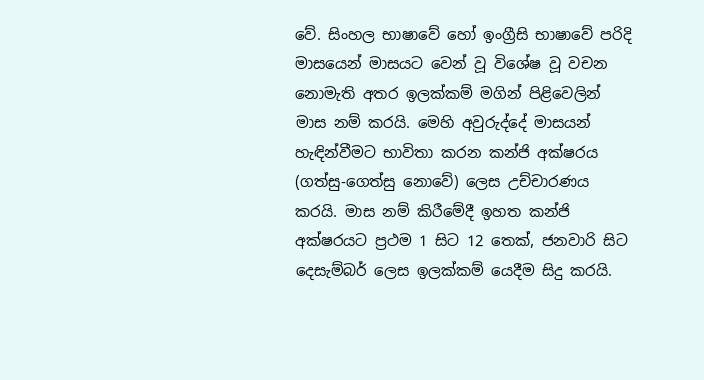වේ. සිංහල භාෂාවේ හෝ ඉංග්‍රීසි භාෂාවේ පරිදි මාසයෙන් මාසයට වෙන් වූ විශේෂ වූ වචන නොමැති අතර ඉලක්කම් මගින් පිළිවෙලින් මාස නම් කරයි. මෙහි අවුරුද්දේ මාසයන් හැඳින්වීමට භාවිතා කරන කන්ජි අක්ෂරය  (ගත්සු-ගෙත්සු නොවේ) ලෙස උච්චාරණය කරයි. මාස නම් කිරීමේදී ඉහත කන්ජි අක්ෂරයට ප්‍රථම 1 සිට 12 තෙක්, ජනවාරි සිට දෙසැම්බර් ලෙස ඉලක්කම් යෙදීම සිදු කරයි.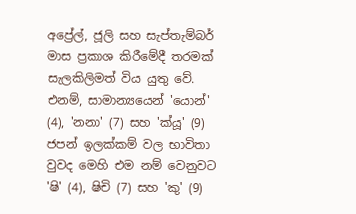අප්‍රේල්, ජූලි සහ සැප්තැම්බර් මාස ප්‍රකාශ කිරීමේදී තරමක් සැලකිලිමත් විය යුතු වේ. එනම්, සාමාන්‍යයෙන් 'යොන්' (4), 'නනා' (7) සහ 'ක්යූ' (9) ජපන් ඉලක්කම් වල භාවිතා වුවද මෙහි එම නම් වෙනුවට 'ෂි' (4), ෂිචි (7) සහ 'කු' (9)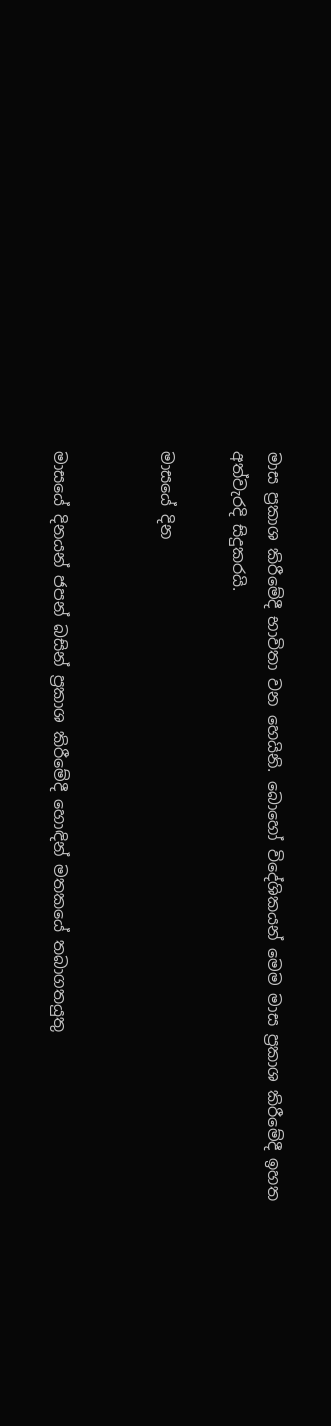මාස ප්‍රකාශ කිරීමේදී භාවිතා වන හෙයිනි. බොහෝ විදේශිකයන් මෙම මාස ප්‍රකාශ කිරීමේදී ඉහත අත්වැරදි සිදුකරයි.

මාසයේ දින


මාසයේ දිනයන් ජපන් බසින් ප්‍රකාශ කිරීමේදී හොඳින් මතකයේ තබාගතයුතු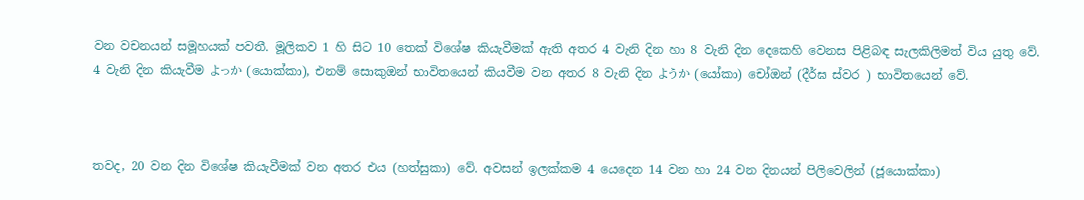වන වචනයන් සමූහයක් පවතී. මූලිකව 1 හි සිට 10 තෙක් විශේෂ කියැවීමක් ඇති අතර 4 වැනි දින හා 8 වැනි දින දෙකෙහි වෙනස පිළිබඳ සැලකිලිමත් විය යුතු වේ. 4 වැනි දින කියැවීම よっか (යොක්කා), එනම් සොකුඔන් භාවිතයෙන් කියවීම වන අතර 8 වැනි දින ようか (යෝකා) චෝඔන් (දීර්ඝ ස්වර ) භාවිතයෙන් වේ.



තවද, 20 වන දින විශේෂ කියැවීමක් වන අතර එය (හත්සුකා) වේ. අවසන් ඉලක්කම 4 යෙදෙන 14 වන හා 24 වන දිනයන් පිලිවෙලින් (ජූයොක්කා)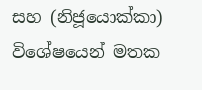සහ (නිජූයොක්කා) විශේෂයෙන් මතක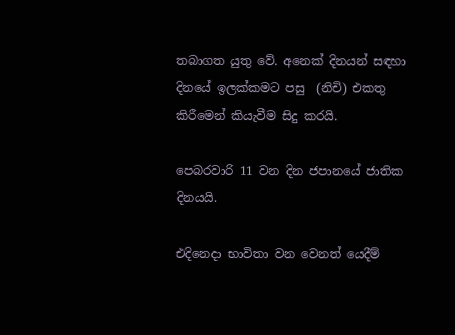තබාගත යුතු වේ. අනෙක් දිනයන් සඳහා දිනයේ ඉලක්කමට පසු  (නිචි) එකතු කිරීමෙන් කියැවීම සිදු කරයි.

පෙබරවාරි 11 වන දින ජපානයේ ජාතික දිනයයි.

එදිනෙදා භාවිතා වන වෙනත් යෙදීම්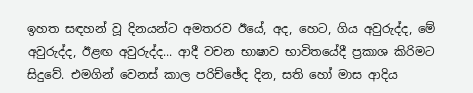ඉහත සඳහන් වූ දිනයන්ට අමතරව ඊයේ, අද, හෙට, ගිය අවුරුද්ද, මේ අවුරුද්ද, ඊළඟ අවුරුද්ද... ආදී වචන භාෂාව භාවිතයේදී ප්‍රකාශ කිරිමට සිදුවේ. එමගින් වෙනස් කාල පරිච්ඡේද දින, සති හෝ මාස ආදිය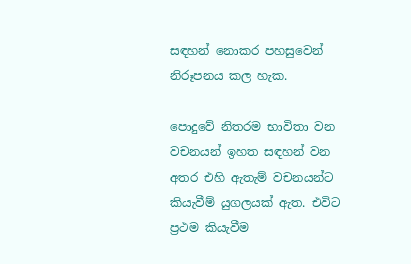සඳහන් නොකර පහසුවෙන් නිරූපනය කල හැක.

පොදුවේ නිතරම භාවිතා වන වචනයන් ඉහත සඳහන් වන අතර එහි ඇතැම් වචනයන්ට කියැවීම් යුගලයක් ඇත. එවිට ප්‍රථම කියැවීම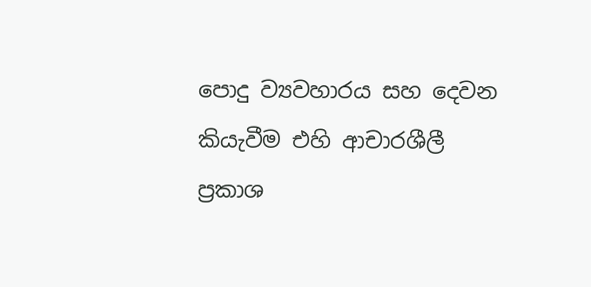පොදු ව්‍යවහාරය සහ දෙවන කියැවීම එහි ආචාරශීලී ප්‍රකාශ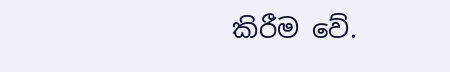කිරීම වේ.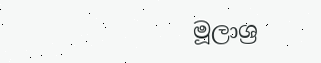මූලාශ්‍ර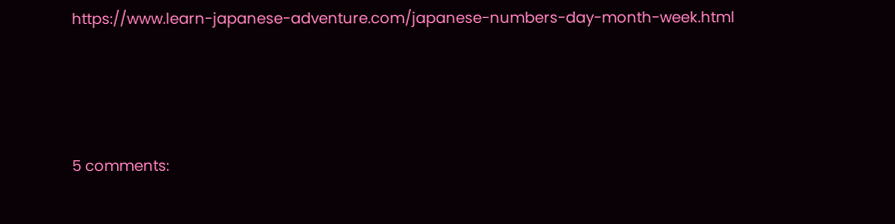https://www.learn-japanese-adventure.com/japanese-numbers-day-month-week.html






5 comments: